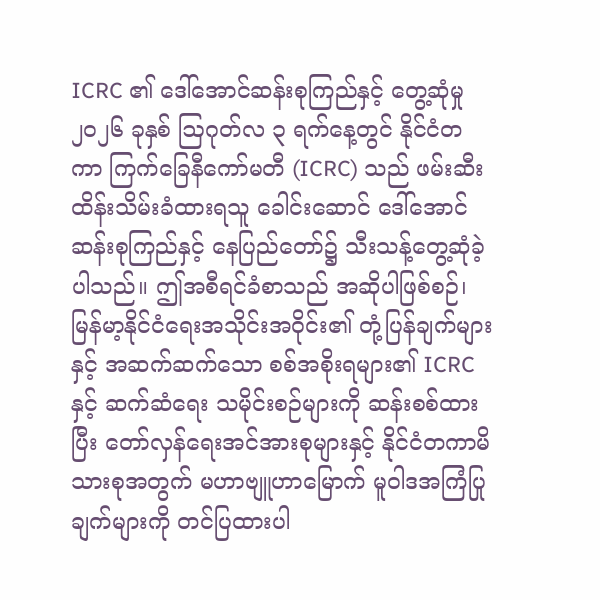ICRC ၏ ဒေါ်အောင်ဆန်းစုကြည်နှင့် တွေ့ဆုံမှု
၂၀၂၆ ခုနှစ် ဩဂုတ်လ ၃ ရက်နေ့တွင် နိုင်ငံတကာ ကြက်ခြေနီကော်မတီ (ICRC) သည် ဖမ်းဆီးထိန်းသိမ်းခံထားရသူ ခေါင်းဆောင် ဒေါ်အောင်ဆန်းစုကြည်နှင့် နေပြည်တော်၌ သီးသန့်တွေ့ဆုံခဲ့ပါသည်။ ဤအစီရင်ခံစာသည် အဆိုပါဖြစ်စဉ်၊ မြန်မာ့နိုင်ငံရေးအသိုင်းအဝိုင်း၏ တုံ့ပြန်ချက်များနှင့် အဆက်ဆက်သော စစ်အစိုးရများ၏ ICRC နှင့် ဆက်ဆံရေး သမိုင်းစဉ်များကို ဆန်းစစ်ထားပြီး တော်လှန်ရေးအင်အားစုများနှင့် နိုင်ငံတကာမိသားစုအတွက် မဟာဗျူဟာမြောက် မူဝါဒအကြံပြုချက်များကို တင်ပြထားပါ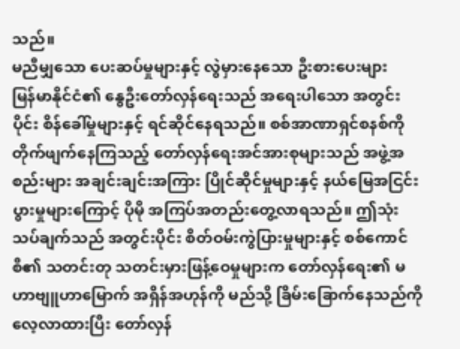သည်။
မညီမျှသော ပေးဆပ်မှုများနှင့် လွဲမှားနေသော ဦးစားပေးများ
မြန်မာနိုင်ငံ၏ နွေဦးတော်လှန်ရေးသည် အရေးပါသော အတွင်းပိုင်း စိန်ခေါ်မှုများနှင့် ရင်ဆိုင်နေရသည်။ စစ်အာဏာရှင်စနစ်ကို တိုက်ဖျက်နေကြသည့် တော်လှန်ရေးအင်အားစုများသည် အဖွဲ့အစည်းများ အချင်းချင်းအကြား ပြိုင်ဆိုင်မှုများနှင့် နယ်မြေအငြင်းပွားမှုများကြောင့် ပိုမို အကြပ်အတည်းတွေ့လာရသည်။ ဤသုံးသပ်ချက်သည် အတွင်းပိုင်း စိတ်ဝမ်းကွဲပြားမှုများနှင့် စစ်ကောင်စီ၏ သတင်းတု သတင်းမှားဖြန့်ဝေမှုများက တော်လှန်ရေး၏ မဟာဗျူဟာမြောက် အရှိန်အဟုန်ကို မည်သို့ ခြိမ်းခြောက်နေသည်ကို လေ့လာထားပြီး တော်လှန်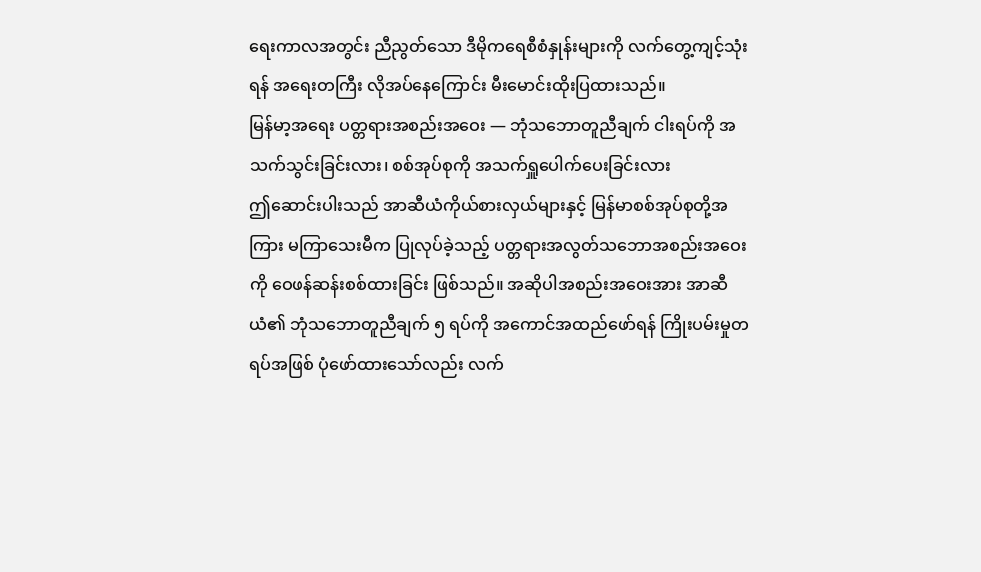ရေးကာလအတွင်း ညီညွတ်သော ဒီမိုကရေစီစံနှုန်းများကို လက်တွေ့ကျင့်သုံးရန် အရေးတကြီး လိုအပ်နေကြောင်း မီးမောင်းထိုးပြထားသည်။
မြန်မာ့အရေး ပတ္တရားအစည်းအဝေး — ဘုံသဘောတူညီချက် ငါးရပ်ကို အသက်သွင်းခြင်းလား၊ စစ်အုပ်စုကို အသက်ရှူပေါက်ပေးခြင်းလား
ဤဆောင်းပါးသည် အာဆီယံကိုယ်စားလှယ်များနှင့် မြန်မာစစ်အုပ်စုတို့အကြား မကြာသေးမီက ပြုလုပ်ခဲ့သည့် ပတ္တရားအလွတ်သဘောအစည်းအဝေးကို ဝေဖန်ဆန်းစစ်ထားခြင်း ဖြစ်သည်။ အဆိုပါအစည်းအဝေးအား အာဆီယံ၏ ဘုံသဘောတူညီချက် ၅ ရပ်ကို အကောင်အထည်ဖော်ရန် ကြိုးပမ်းမှုတရပ်အဖြစ် ပုံဖော်ထားသော်လည်း လက်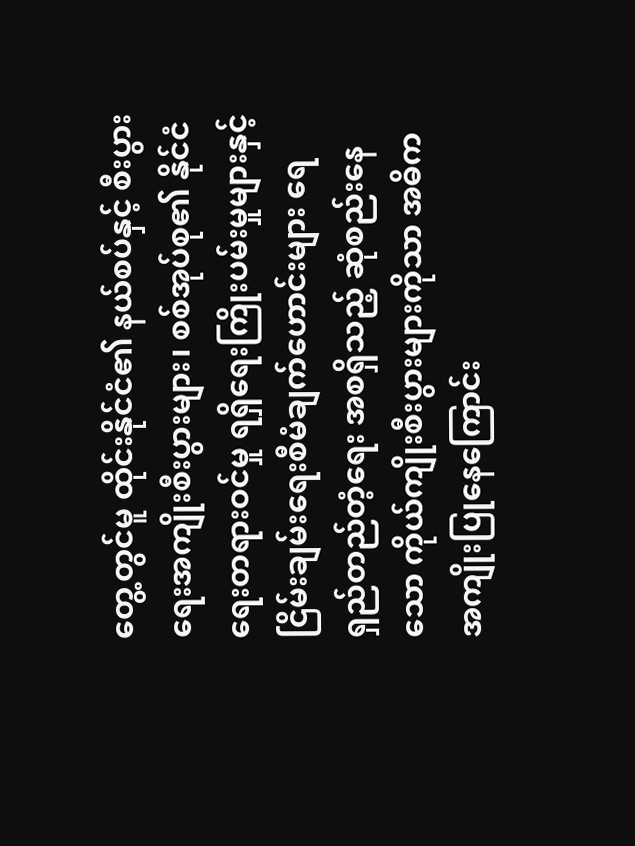တွေ့တွင်မူ ထိုင်းနိုင်ငံ၏ နယ်စပ်နှင့် စီးပွားရေးအကျိုးစီးပွားများ၊ စစ်အုပ်စု၏ နိုင်ငံရေးတရားဝင်မှု ရရှိရေးကြိုးပမ်းမှုများနှင့် ငြိမ်းချမ်းရေးစီမံချက်ဟောင်းများ ရေရှည်တည်တံ့ရေး အစရှိသည့် ဆုံစည်းနေသော ကိုယ်ကျိုးစီးပွားများကိုသာ အဓိကအကျိုးပြုနေကြောင်း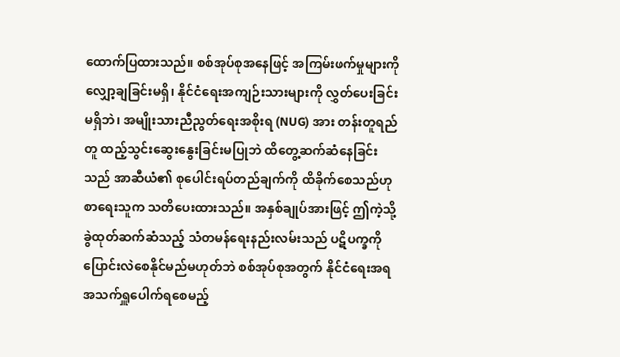ထောက်ပြထားသည်။ စစ်အုပ်စုအနေဖြင့် အကြမ်းဖက်မှုများကို လျှော့ချခြင်းမရှိ၊ နိုင်ငံရေးအကျဉ်းသားများကို လွှတ်ပေးခြင်းမရှိဘဲ၊ အမျိုးသားညီညွတ်ရေးအစိုးရ (NUG) အား တန်းတူရည်တူ ထည့်သွင်းဆွေးနွေးခြင်းမပြုဘဲ ထိတွေ့ဆက်ဆံနေခြင်းသည် အာဆီယံ၏ စုပေါင်းရပ်တည်ချက်ကို ထိခိုက်စေသည်ဟု စာရေးသူက သတိပေးထားသည်။ အနှစ်ချုပ်အားဖြင့် ဤကဲ့သို့ ခွဲထုတ်ဆက်ဆံသည့် သံတမန်ရေးနည်းလမ်းသည် ပဋိပက္ခကို ပြောင်းလဲစေနိုင်မည်မဟုတ်ဘဲ စစ်အုပ်စုအတွက် နိုင်ငံရေးအရ အသက်ရှူပေါက်ရစေမည့်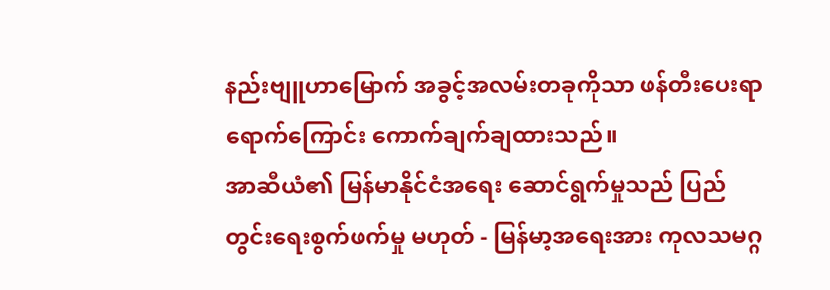နည်းဗျူဟာမြောက် အခွင့်အလမ်းတခုကိုသာ ဖန်တီးပေးရာရောက်ကြောင်း ကောက်ချက်ချထားသည်။
အာဆီယံ၏ မြန်မာနိုင်ငံအရေး ဆောင်ရွက်မှုသည် ပြည်တွင်းရေးစွက်ဖက်မှု မဟုတ် - မြန်မာ့အရေးအား ကုလသမဂ္ဂ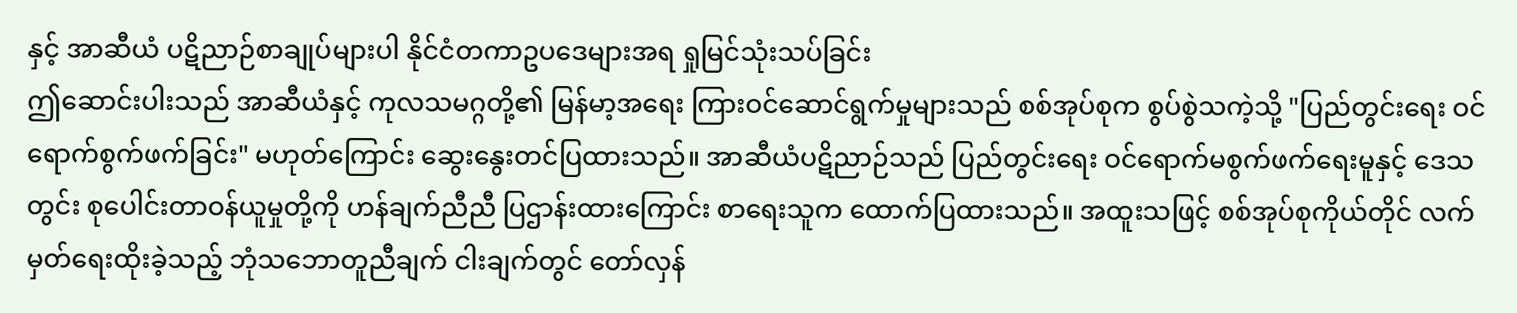နှင့် အာဆီယံ ပဋိညာဉ်စာချုပ်များပါ နိုင်ငံတကာဥပဒေများအရ ရှုမြင်သုံးသပ်ခြင်း
ဤဆောင်းပါးသည် အာဆီယံနှင့် ကုလသမဂ္ဂတို့၏ မြန်မာ့အရေး ကြားဝင်ဆောင်ရွက်မှုများသည် စစ်အုပ်စုက စွပ်စွဲသကဲ့သို့ "ပြည်တွင်းရေး ဝင်ရောက်စွက်ဖက်ခြင်း" မဟုတ်ကြောင်း ဆွေးနွေးတင်ပြထားသည်။ အာဆီယံပဋိညာဉ်သည် ပြည်တွင်းရေး ဝင်ရောက်မစွက်ဖက်ရေးမူနှင့် ဒေသတွင်း စုပေါင်းတာဝန်ယူမှုတို့ကို ဟန်ချက်ညီညီ ပြဌာန်းထားကြောင်း စာရေးသူက ထောက်ပြထားသည်။ အထူးသဖြင့် စစ်အုပ်စုကိုယ်တိုင် လက်မှတ်ရေးထိုးခဲ့သည့် ဘုံသဘောတူညီချက် ငါးချက်တွင် တော်လှန်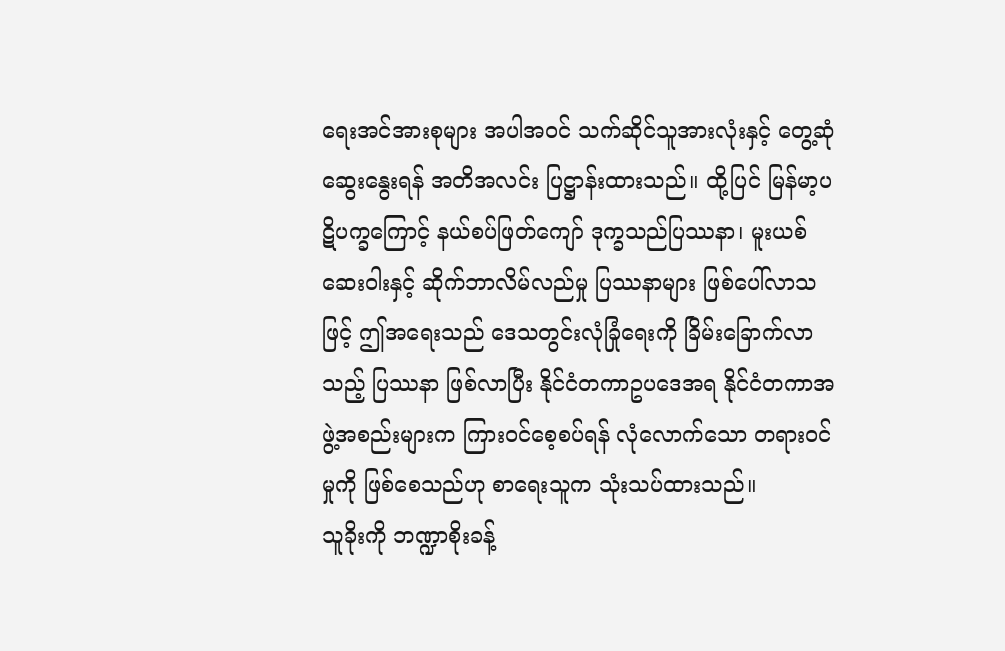ရေးအင်အားစုများ အပါအဝင် သက်ဆိုင်သူအားလုံးနှင့် တွေ့ဆုံဆွေးနွေးရန် အတိအလင်း ပြဋ္ဌာန်းထားသည်။ ထို့ပြင် မြန်မာ့ပဋိပက္ခကြောင့် နယ်စပ်ဖြတ်ကျော် ဒုက္ခသည်ပြဿနာ၊ မူးယစ်ဆေးဝါးနှင့် ဆိုက်ဘာလိမ်လည်မှု ပြဿနာများ ဖြစ်ပေါ်လာသဖြင့် ဤအရေးသည် ဒေသတွင်းလုံခြုံရေးကို ခြိမ်းခြောက်လာသည့် ပြဿနာ ဖြစ်လာပြီး နိုင်ငံတကာဥပဒေအရ နိုင်ငံတကာအဖွဲ့အစည်းများက ကြားဝင်စေ့စပ်ရန် လုံလောက်သော တရားဝင်မှုကို ဖြစ်စေသည်ဟု စာရေးသူက သုံးသပ်ထားသည်။
သူခိုးကို ဘဏ္ဍာစိုးခန့်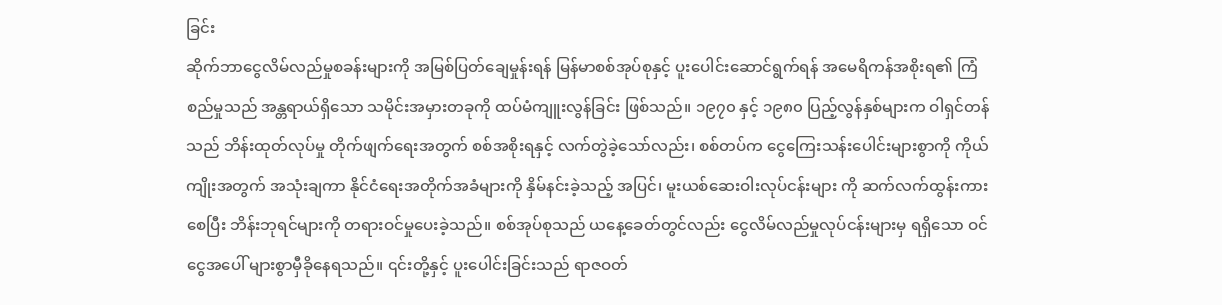ခြင်း
ဆိုက်ဘာငွေလိမ်လည်မှုစခန်းများကို အမြစ်ပြတ်ချေမှုန်းရန် မြန်မာစစ်အုပ်စုနှင့် ပူးပေါင်းဆောင်ရွက်ရန် အမေရိကန်အစိုးရ၏ ကြံစည်မှုသည် အန္တရာယ်ရှိသော သမိုင်းအမှားတခုကို ထပ်မံကျူးလွန်ခြင်း ဖြစ်သည်။ ၁၉၇၀ နှင့် ၁၉၈၀ ပြည့်လွန်နှစ်များက ဝါရှင်တန်သည် ဘိန်းထုတ်လုပ်မှု တိုက်ဖျက်ရေးအတွက် စစ်အစိုးရနှင့် လက်တွဲခဲ့သော်လည်း၊ စစ်တပ်က ငွေကြေးသန်းပေါင်းများစွာကို ကိုယ်ကျိုးအတွက် အသုံးချကာ နိုင်ငံရေးအတိုက်အခံများကို နှိမ်နင်းခဲ့သည့် အပြင်၊ မူးယစ်ဆေးဝါးလုပ်ငန်းများ ကို ဆက်လက်ထွန်းကားစေပြီး ဘိန်းဘုရင်များကို တရားဝင်မှုပေးခဲ့သည်။ စစ်အုပ်စုသည် ယနေ့ခေတ်တွင်လည်း ငွေလိမ်လည်မှုလုပ်ငန်းများမှ ရရှိသော ဝင်ငွေအပေါ် များစွာမှီခိုနေရသည်။ ၎င်းတို့နှင့် ပူးပေါင်းခြင်းသည် ရာဇဝတ်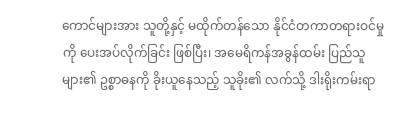ကောင်များအား သူတို့နှင့် မထိုက်တန်သော နိုင်ငံတကာတရားဝင်မှုကို ပေးအပ်လိုက်ခြင်း ဖြစ်ပြီး၊ အမေရိကန်အခွန်ထမ်း ပြည်သူများ၏ ဥစ္စာဓနကို ခိုးယူနေသည့် သူခိုး၏ လက်သို့ ဒါးရိုးကမ်းရာ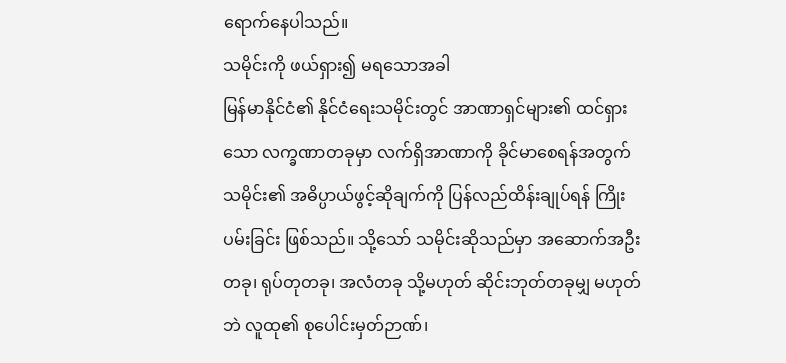ရောက်နေပါသည်။
သမိုင်းကို ဖယ်ရှား၍ မရသောအခါ
မြန်မာနိုင်ငံ၏ နိုင်ငံရေးသမိုင်းတွင် အာဏာရှင်များ၏ ထင်ရှားသော လက္ခဏာတခုမှာ လက်ရှိအာဏာကို ခိုင်မာစေရန်အတွက် သမိုင်း၏ အဓိပ္ပာယ်ဖွင့်ဆိုချက်ကို ပြန်လည်ထိန်းချုပ်ရန် ကြိုးပမ်းခြင်း ဖြစ်သည်။ သို့သော် သမိုင်းဆိုသည်မှာ အဆောက်အဦးတခု၊ ရုပ်တုတခု၊ အလံတခု သို့မဟုတ် ဆိုင်းဘုတ်တခုမျှ မဟုတ်ဘဲ လူထု၏ စုပေါင်းမှတ်ဉာဏ်၊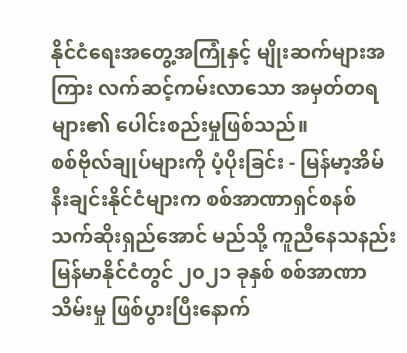နိုင်ငံရေးအတွေ့အကြုံနှင့် မျိုးဆက်များအကြား လက်ဆင့်ကမ်းလာသော အမှတ်တရများ၏ ပေါင်းစည်းမှုဖြစ်သည်။
စစ်ဗိုလ်ချုပ်များကို ပံ့ပိုးခြင်း - မြန်မာ့အိမ်နီးချင်းနိုင်ငံများက စစ်အာဏာရှင်စနစ် သက်ဆိုးရှည်အောင် မည်သို့ ကူညီနေသနည်း
မြန်မာနိုင်ငံတွင် ၂၀၂၁ ခုနှစ် စစ်အာဏာသိမ်းမှု ဖြစ်ပွားပြီးနောက်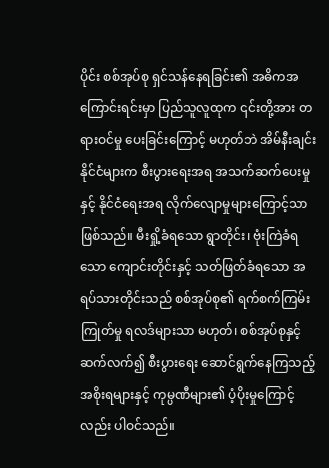ပိုင်း စစ်အုပ်စု ရှင်သန်နေရခြင်း၏ အဓိကအကြောင်းရင်းမှာ ပြည်သူလူထုက ၎င်းတို့အား တရားဝင်မှု ပေးခြင်းကြောင့် မဟုတ်ဘဲ အိမ်နီးချင်းနိုင်ငံများက စီးပွားရေးအရ အသက်ဆက်ပေးမှုနှင့် နိုင်ငံရေးအရ လိုက်လျောမှုများကြောင့်သာ ဖြစ်သည်။ မီးရှို့ခံရသော ရွာတိုင်း၊ ဗုံးကြဲခံရသော ကျောင်းတိုင်းနှင့် သတ်ဖြတ်ခံရသော အရပ်သားတိုင်းသည် စစ်အုပ်စု၏ ရက်စက်ကြမ်းကြုတ်မှု ရလဒ်များသာ မဟုတ်၊ စစ်အုပ်စုနှင့် ဆက်လက်၍ စီးပွားရေး ဆောင်ရွက်နေကြသည့် အစိုးရများနှင့် ကုမ္ပဏီများ၏ ပံ့ပိုးမှုကြောင့်လည်း ပါဝင်သည်။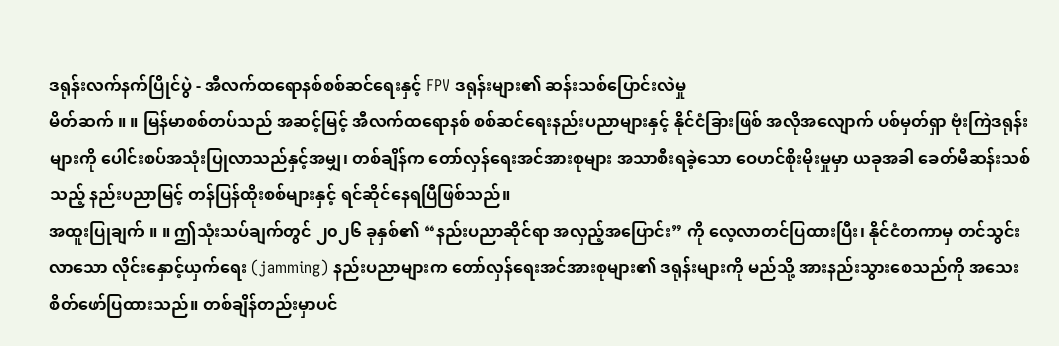ဒရုန်းလက်နက်ပြိုင်ပွဲ - အီလက်ထရောနစ်စစ်ဆင်ရေးနှင့် FPV ဒရုန်းများ၏ ဆန်းသစ်ပြောင်းလဲမှု
မိတ်ဆက် ။ ။ မြန်မာစစ်တပ်သည် အဆင့်မြင့် အီလက်ထရောနစ် စစ်ဆင်ရေးနည်းပညာများနှင့် နိုင်ငံခြားဖြစ် အလိုအလျောက် ပစ်မှတ်ရှာ ဗုံးကြဲဒရုန်းများကို ပေါင်းစပ်အသုံးပြုလာသည်နှင့်အမျှ၊ တစ်ချိန်က တော်လှန်ရေးအင်အားစုများ အသာစီးရခဲ့သော ဝေဟင်စိုးမိုးမှုမှာ ယခုအခါ ခေတ်မီဆန်းသစ်သည့် နည်းပညာမြင့် တန်ပြန်ထိုးစစ်များနှင့် ရင်ဆိုင်နေရပြီဖြစ်သည်။
အထူးပြုချက် ။ ။ ဤသုံးသပ်ချက်တွင် ၂၀၂၆ ခုနှစ်၏ “နည်းပညာဆိုင်ရာ အလှည့်အပြောင်း” ကို လေ့လာတင်ပြထားပြီး၊ နိုင်ငံတကာမှ တင်သွင်းလာသော လိုင်းနှောင့်ယှက်ရေး (jamming) နည်းပညာများက တော်လှန်ရေးအင်အားစုများ၏ ဒရုန်းများကို မည်သို့ အားနည်းသွားစေသည်ကို အသေးစိတ်ဖော်ပြထားသည်။ တစ်ချိန်တည်းမှာပင်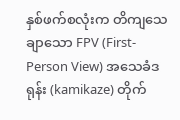နှစ်ဖက်စလုံးက တိကျသေချာသော FPV (First-Person View) အသေခံဒရုန်း (kamikaze) တိုက်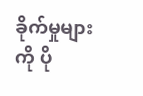ခိုက်မှုများကို ပို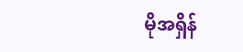မိုအရှိန်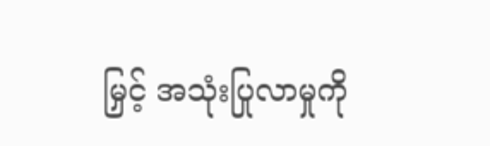မြှင့် အသုံးပြုလာမှုကို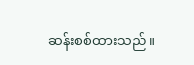ဆန်းစစ်ထားသည်။